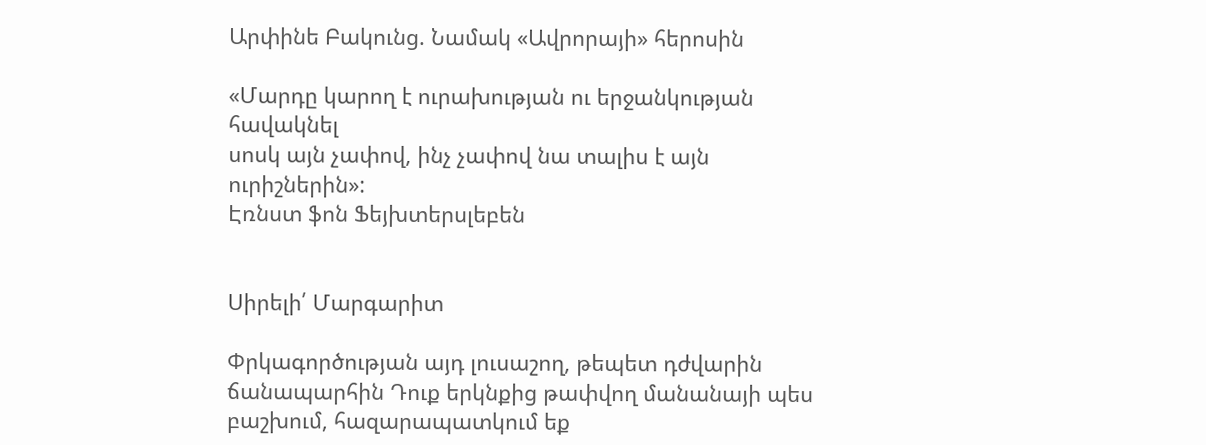Արփինե Բակունց. Նամակ «Ավրորայի» հերոսին

«Մարդը կարող է ուրախության ու երջանկության հավակնել
սոսկ այն չափով, ինչ չափով նա տալիս է այն ուրիշներին»:
Էռնստ ֆոն Ֆեյխտերսլեբեն


Սիրելի՛ Մարգարիտ

Փրկագործության այդ լուսաշող, թեպետ դժվարին ճանապարհին Դուք երկնքից թափվող մանանայի պես բաշխում, հազարապատկում եք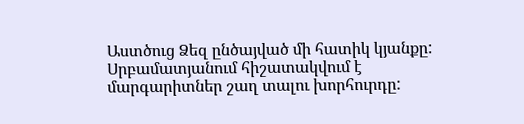Աստծուց Ձեզ ընծայված մի հատիկ կյանքը: Սրբամատյանում հիշատակվում է մարգարիտներ շաղ տալու խորհուրդը: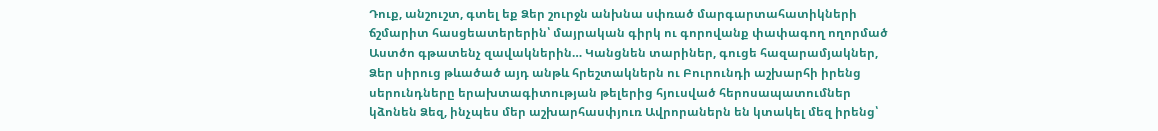Դուք, անշուշտ, գտել եք Ձեր շուրջն անխնա սփռած մարգարտահատիկների ճշմարիտ հասցեատերերին՝ մայրական գիրկ ու գորովանք փափագող ողորմած Աստծո գթատենչ զավակներին… Կանցնեն տարիներ, գուցե հազարամյակներ, Ձեր սիրուց թևածած այդ անթև հրեշտակներն ու Բուրունդի աշխարհի իրենց սերունդները երախտագիտության թելերից հյուսված հերոսապատումներ կձոնեն Ձեզ, ինչպես մեր աշխարհասփյուռ Ավրորաներն են կտակել մեզ իրենց՝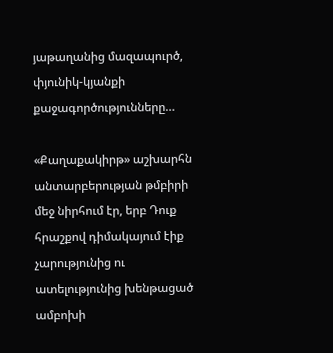յաթաղանից մազապուրծ, փյունիկ-կյանքի քաջագործությունները…

«Քաղաքակիրթ» աշխարհն անտարբերության թմբիրի մեջ նիրհում էր, երբ Դուք հրաշքով դիմակայում էիք չարությունից ու ատելությունից խենթացած ամբոխի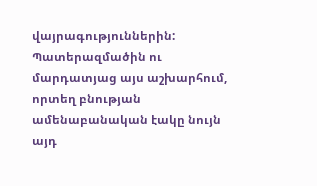վայրագություններին: Պատերազմածին ու մարդատյաց այս աշխարհում, որտեղ բնության ամենաբանական էակը նույն այդ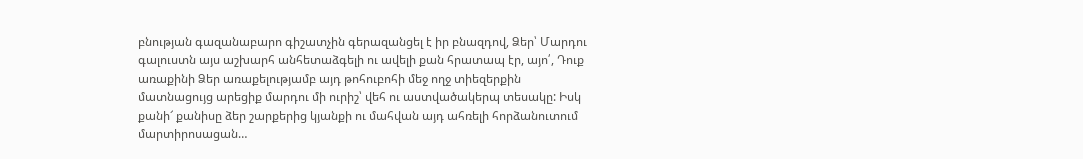բնության գազանաբարո գիշատչին գերազանցել է իր բնազդով, Ձեր՝ Մարդու գալուստն այս աշխարհ անհետաձգելի ու ավելի քան հրատապ էր, այո՛, Դուք առաքինի Ձեր առաքելությամբ այդ թոհուբոհի մեջ ողջ տիեզերքին մատնացույց արեցիք մարդու մի ուրիշ՝ վեհ ու աստվածակերպ տեսակը: Իսկ քանի՜ քանիսը ձեր շարքերից կյանքի ու մահվան այդ ահռելի հորձանուտում մարտիրոսացան…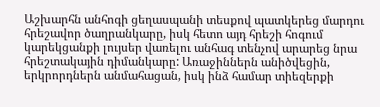Աշխարհն անհոգի ցեղասպանի տեսքով պատկերեց մարդու հրեշավոր ծաղրանկարը, իսկ հետո այդ հրեշի հոգում կարեկցանքի լույսեր վառելու անհագ տենչով արարեց նրա հրեշտակային դիմանկարը: Առաջիններն անիծվեցին, երկրորդներն անմահացան, իսկ ինձ համար տիեզերքի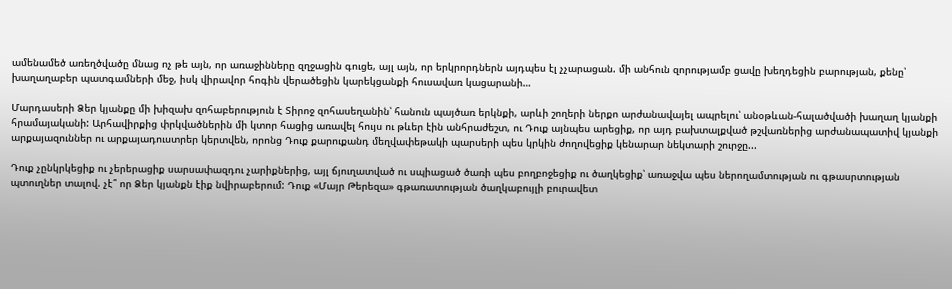ամենամեծ առեղծվածը մնաց ոչ թե այն, որ առաջինները զղջացին գուցե, այլ այն, որ երկրորդներն այդպես էլ չչարացան. մի անհուն զորությամբ ցավը խեղդեցին բարության, քենը՝ խաղաղաբեր պատգամների մեջ, իսկ վիրավոր հոգին վերածեցին կարեկցանքի հուսավառ կացարանի…

Մարդասերի Ձեր կյանքը մի խիզախ զոհաբերություն է Տիրոջ զոհասեղանին՝ հանուն պայծառ երկնքի, արևի շողերի ներքո արժանավայել ապրելու՝ անօթևան-հալածվածի խաղաղ կյանքի հրամայականի: Արհավիրքից փրկվածներին մի կտոր հացից առավել հույս ու թևեր էին անհրաժեշտ, ու Դուք այնպես արեցիք, որ այդ բախտալքված թշվառներից արժանապատիվ կյանքի արքայազուններ ու արքայադուստրեր կերտվեն, որոնց Դուք քարուքանդ մեղվափեթակի պարսերի պես կրկին ժողովեցիք կենարար նեկտարի շուրջը...

Դուք չընկրկեցիք ու չերերացիք սարսափազդու չարիքներից, այլ ճյուղատված ու սպիացած ծառի պես բողբոջեցիք ու ծաղկեցիք՝ առաջվա պես ներողամտության ու գթասրտության պտուղներ տալով. չէ՞ որ Ձեր կյանքն էիք նվիրաբերում: Դուք «Մայր Թերեզա» գթառատության ծաղկաբույլի բուրավետ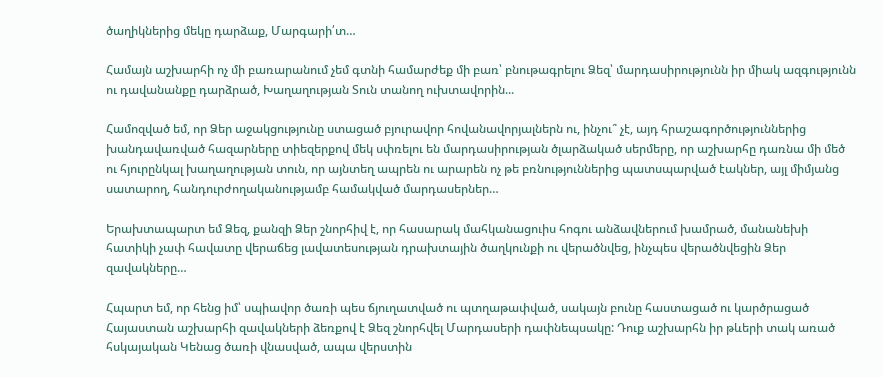ծաղիկներից մեկը դարձաք, Մարգարի՛տ…

Համայն աշխարհի ոչ մի բառարանում չեմ գտնի համարժեք մի բառ՝ բնութագրելու Ձեզ՝ մարդասիրությունն իր միակ ազգությունն ու դավանանքը դարձրած, Խաղաղության Տուն տանող ուխտավորին...

Համոզված եմ, որ Ձեր աջակցությունը ստացած բյուրավոր հովանավորյալներն ու, ինչու՞ չէ, այդ հրաշագործություններից խանդավառված հազարները տիեզերքով մեկ սփռելու են մարդասիրության ծլարձակած սերմերը, որ աշխարհը դառնա մի մեծ ու հյուրընկալ խաղաղության տուն, որ այնտեղ ապրեն ու արարեն ոչ թե բռնություններից պատսպարված էակներ, այլ միմյանց սատարող, հանդուրժողականությամբ համակված մարդասերներ…

Երախտապարտ եմ Ձեզ, քանզի Ձեր շնորհիվ է, որ հասարակ մահկանացուիս հոգու անձավներում խամրած, մանանեխի հատիկի չափ հավատը վերաճեց լավատեսության դրախտային ծաղկունքի ու վերածնվեց, ինչպես վերածնվեցին Ձեր զավակները…

Հպարտ եմ, որ հենց իմ՝ սպիավոր ծառի պես ճյուղատված ու պտղաթափված, սակայն բունը հաստացած ու կարծրացած Հայաստան աշխարհի զավակների ձեռքով է Ձեզ շնորհվել Մարդասերի դափնեպսակը: Դուք աշխարհն իր թևերի տակ առած հսկայական Կենաց ծառի վնասված, ապա վերստին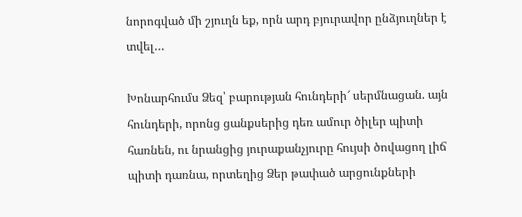նորոգված մի շյուղն եք, որն արդ բյուրավոր ընձյուղներ է տվել…

Խոնարհումս Ձեզ՝ բարության հունդերի՜ սերմնացան. այն հունդերի, որոնց ցանքսերից դեռ ամուր ծիլեր պիտի հառնեն, ու նրանցից յուրաքանչյուրը հույսի ծովացող լիճ պիտի դառնա, որտեղից Ձեր թափած արցունքների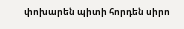փոխարեն պիտի հորդեն սիրո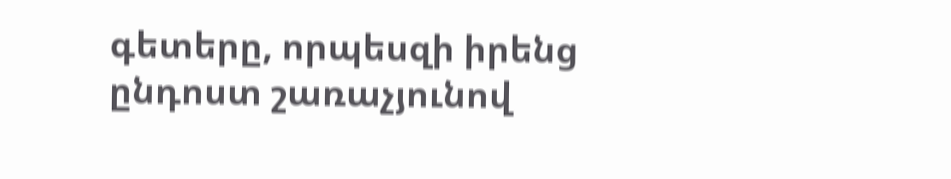գետերը, որպեսզի իրենց ընդոստ շառաչյունով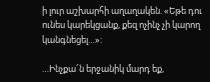ի լուր աշխարհի աղաղակեն. «Եթե դու ունես կարեկցանք, քեզ ոչինչ չի կարող կանգնեցել…»:

…Ինչքա՜ն երջանիկ մարդ եք,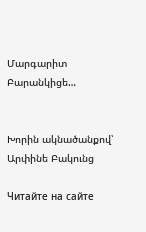Մարգարիտ Բարանկիցե…


Խորին ակնածանքով՝ Արփինե Բակունց

Читайте на сайте